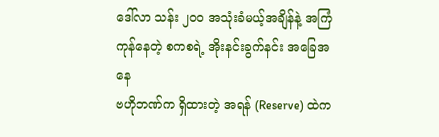ဒေါ်လာ သန်း ၂၀၀ အသုံးခံမယ့်အချိန်နဲ့ အကြံကုန်နေတဲ့ စကစရဲ့ အိုးနင်းခွက်နင်း အခြေအနေ
ဗဟိုဘဏ်က ရှိထားတဲ့ အရန် (Reserve) ထဲက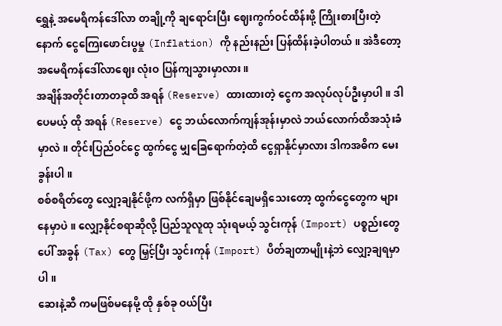ရွှေနဲ့ အမေရိကန်ဒေါ်လာ တချို့ကို ချရောင်းပြီး ဈေးကွက်ဝင်ထိန်းဖို့ ကြိုးစားပြီးတဲ့နောက် ငွေကြေးဖောင်းပွမှု (Inflation) ကို နည်းနည်း ပြန်ထိန်းခဲ့ပါတယ်။ အဲဒီတော့ အမေရိကန်ဒေါ်လာဈေး လုံးဝ ပြန်ကျသွားမှာလား။
အချိန်အတိုင်းတာတခုထိ အရန် (Reserve) ထားထားတဲ့ ငွေက အလုပ်လုပ်ဦးမှာပါ။ ဒါပေမယ့် ထို အရန် (Reserve) ငွေ ဘယ်လောက်ကျန်အုန်းမှာလဲ ဘယ်လောက်ထိအသုံးခံမှာလဲ။ တိုင်းပြည်ဝင်ငွေ ထွက်ငွေ မျှခြေရောက်တဲ့ထိ ငွေရှာနိုင်မှာလား ဒါကအဓိက မေးခွန်းပါ။
စစ်စရိတ်တွေ လျှော့ချနိုင်ဖို့က လက်ရှိမှာ ဖြစ်နိုင်ချေမရှိသေးတော့ ထွက်ငွေတွေက များနေမှာပဲ။ လျှော့နိုင်စရာဆိုလို့ ပြည်သူလူထု သုံးရမယ့် သွင်းကုန် (Import) ပစ္စည်းတွေပေါ် အခွန် (Tax) တွေ မြှင့်ပြီး သွင်းကုန် (Import) ပိတ်ချတာမျိုးနဲ့ဘဲ လျှော့ချရမှာပါ။
ဆေးနဲ့ဆီ ကမဖြစ်မနေမို့ ထို နှစ်ခု ဝယ်ပြီး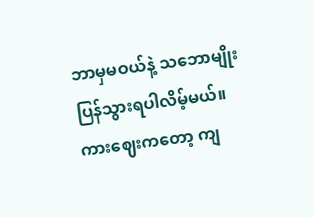ဘာမှမဝယ်နဲ့ သဘောမျိုးပြန်သွားရပါလိမ့်မယ်။ ကားဈေးကတော့ ကျ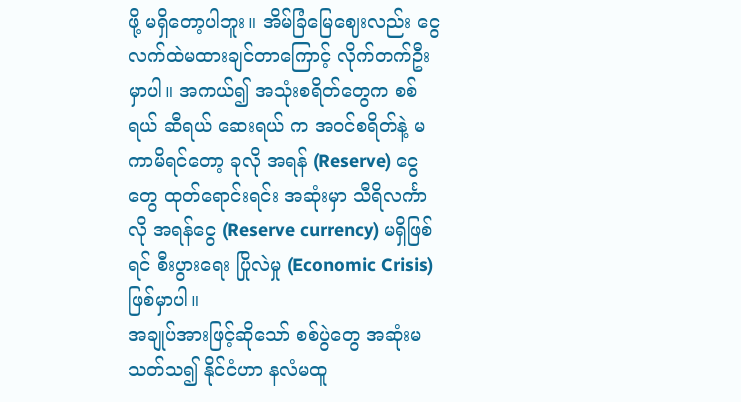ဖို့ မရှိတော့ပါဘူး။ အိမ်ခြံမြေဈေးလည်း ငွေလက်ထဲမထားချင်တာကြောင့် လိုက်တက်ဦးမှာပါ။ အကယ်၍ အသုံးစရိတ်တွေက စစ်ရယ် ဆီရယ် ဆေးရယ် က အဝင်စရိတ်နဲ့ မကာမိရင်တော့ ခုလို အရန် (Reserve) ငွေတွေ ထုတ်ရောင်းရင်း အဆုံးမှာ သီရိလင်္ကာလို အရန်ငွေ (Reserve currency) မရှိဖြစ်ရင် စီးပွားရေး ပြိုလဲမှု (Economic Crisis) ဖြစ်မှာပါ။
အချုပ်အားဖြင့်ဆိုသော် စစ်ပွဲတွေ အဆုံးမသတ်သ၍ နိုင်ငံဟာ နလံမထူ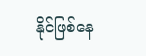နိုင်ဖြစ်နေ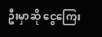ဦးမှာဆို ငွေကြေး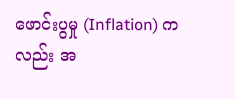ဖောင်းပွမှု (Inflation) ကလည်း အ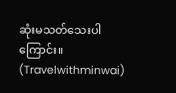ဆုံးမသတ်သေးပါကြောင်း။ (Travelwithminwai)